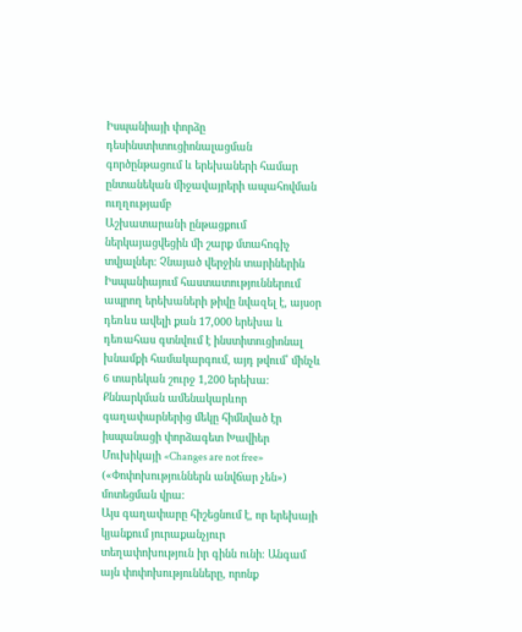Իսպանիայի փորձը դեսինստիտուցիոնալացման գործընթացում և երեխաների համար ընտանեկան միջավայրերի ապահովման ուղղությամբ
Աշխատարանի ընթացքում ներկայացվեցին մի շարք մտահոգիչ տվյալներ։ Չնայած վերջին տարիներին Իսպանիայում հաստատություններում ապրող երեխաների թիվը նվազել է, այսօր դեռևս ավելի քան 17,000 երեխա և դեռահաս գտնվում է ինստիտուցիոնալ խնամքի համակարգում, այդ թվում՝ մինչև 6 տարեկան շուրջ 1,200 երեխա։
Քննարկման ամենակարևոր գաղափարներից մեկը հիմնված էր իսպանացի փորձագետ Խավիեր Մուխիկայի «Changes are not free» («Փոփոխություններն անվճար չեն») մոտեցման վրա։
Այս գաղափարը հիշեցնում է, որ երեխայի կյանքում յուրաքանչյուր տեղափոխություն իր գինն ունի։ Անգամ այն փոփոխությունները, որոնք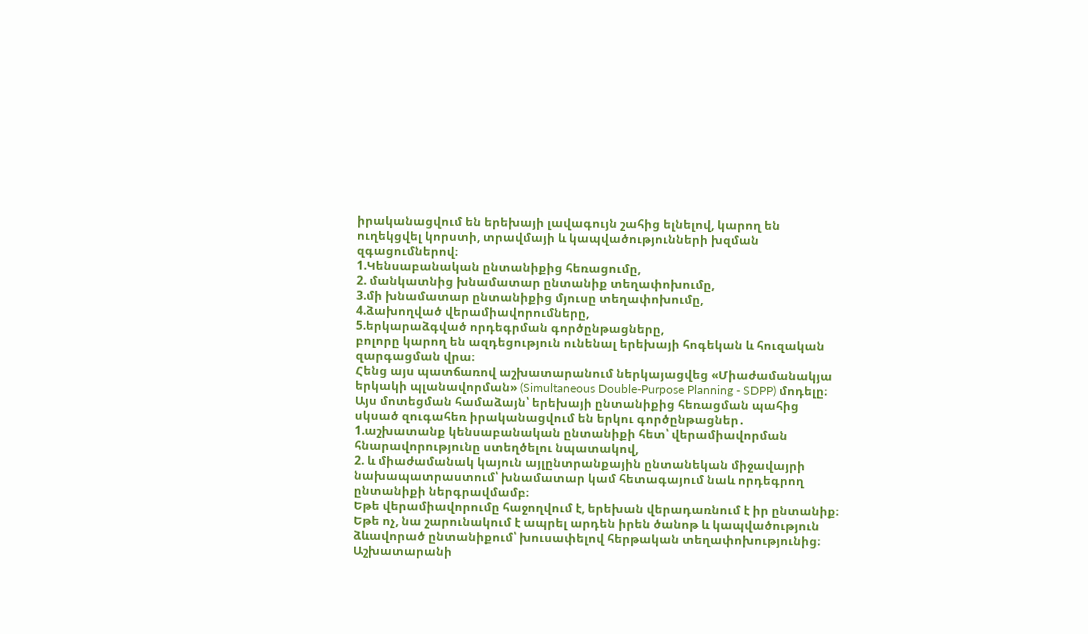իրականացվում են երեխայի լավագույն շահից ելնելով, կարող են ուղեկցվել կորստի, տրավմայի և կապվածությունների խզման զգացումներով։
1.Կենսաբանական ընտանիքից հեռացումը,
2. մանկատնից խնամատար ընտանիք տեղափոխումը,
3.մի խնամատար ընտանիքից մյուսը տեղափոխումը,
4.ձախողված վերամիավորումները,
5.երկարաձգված որդեգրման գործընթացները,
բոլորը կարող են ազդեցություն ունենալ երեխայի հոգեկան և հուզական զարգացման վրա։
Հենց այս պատճառով աշխատարանում ներկայացվեց «Միաժամանակյա երկակի պլանավորման» (Simultaneous Double-Purpose Planning - SDPP) մոդելը։
Այս մոտեցման համաձայն՝ երեխայի ընտանիքից հեռացման պահից սկսած զուգահեռ իրականացվում են երկու գործընթացներ․
1.աշխատանք կենսաբանական ընտանիքի հետ՝ վերամիավորման հնարավորությունը ստեղծելու նպատակով,
2. և միաժամանակ կայուն այլընտրանքային ընտանեկան միջավայրի նախապատրաստում՝ խնամատար կամ հետագայում նաև որդեգրող ընտանիքի ներգրավմամբ։
Եթե վերամիավորումը հաջողվում է, երեխան վերադառնում է իր ընտանիք։ Եթե ոչ, նա շարունակում է ապրել արդեն իրեն ծանոթ և կապվածություն ձևավորած ընտանիքում՝ խուսափելով հերթական տեղափոխությունից։
Աշխատարանի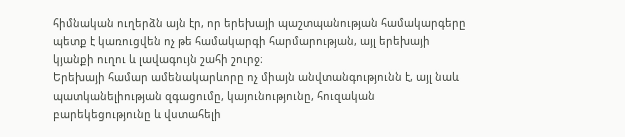հիմնական ուղերձն այն էր, որ երեխայի պաշտպանության համակարգերը պետք է կառուցվեն ոչ թե համակարգի հարմարության, այլ երեխայի կյանքի ուղու և լավագույն շահի շուրջ։
Երեխայի համար ամենակարևորը ոչ միայն անվտանգությունն է, այլ նաև պատկանելիության զգացումը, կայունությունը, հուզական բարեկեցությունը և վստահելի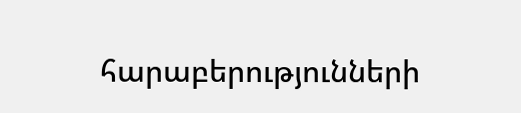հարաբերությունների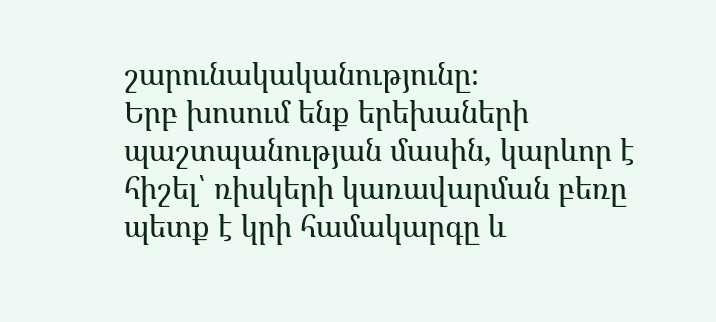շարունակականությունը։
Երբ խոսում ենք երեխաների պաշտպանության մասին, կարևոր է հիշել՝ ռիսկերի կառավարման բեռը պետք է կրի համակարգը և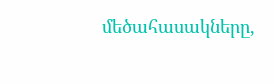մեծահասակները,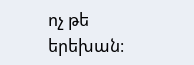ոչ թե երեխան։